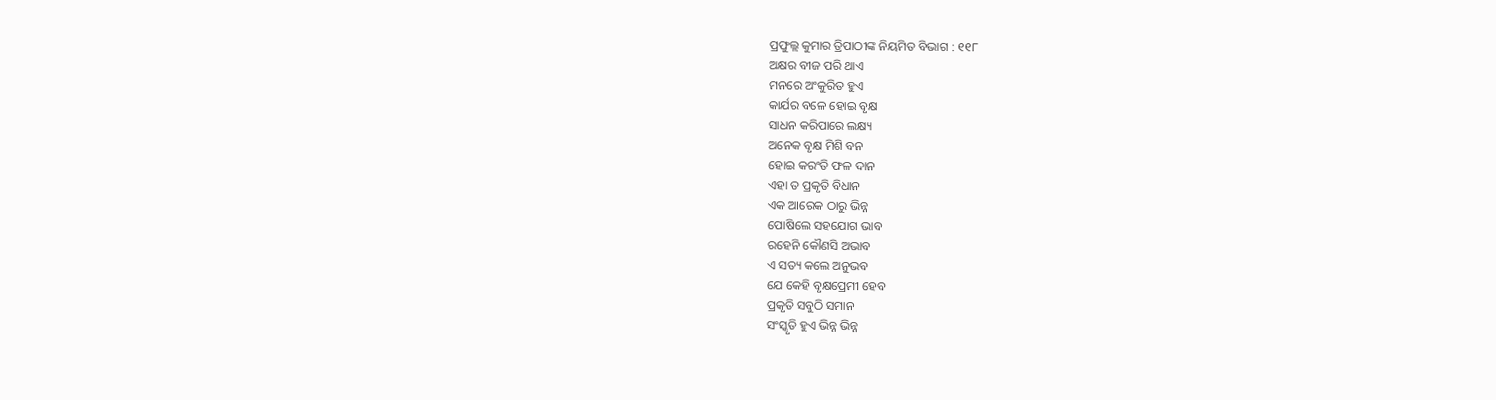ପ୍ରଫୁଲ୍ଲ କୁମାର ତ୍ରିପାଠୀଙ୍କ ନିୟମିତ ବିଭାଗ : ୧୧୮
ଅକ୍ଷର ବୀଜ ପରି ଥାଏ
ମନରେ ଅଂକୁରିତ ହୁଏ
କାର୍ଯର ବଳେ ହୋଇ ବୃକ୍ଷ
ସାଧନ କରିପାରେ ଲକ୍ଷ୍ୟ
ଅନେକ ବୃକ୍ଷ ମିଶି ବନ
ହୋଇ କରଂତି ଫଳ ଦାନ
ଏହା ତ ପ୍ରକୃତି ବିଧାନ
ଏକ ଆରେକ ଠାରୁ ଭିନ୍ନ
ପୋଷିଲେ ସହଯୋଗ ଭାବ
ରହେନି କୌଣସି ଅଭାବ
ଏ ସତ୍ୟ କଲେ ଅନୁଭବ
ଯେ କେହି ବୃକ୍ଷପ୍ରେମୀ ହେବ
ପ୍ରକୃତି ସବୁଠି ସମାନ
ସଂସ୍କୃତି ହୁଏ ଭିନ୍ନ ଭିନ୍ନ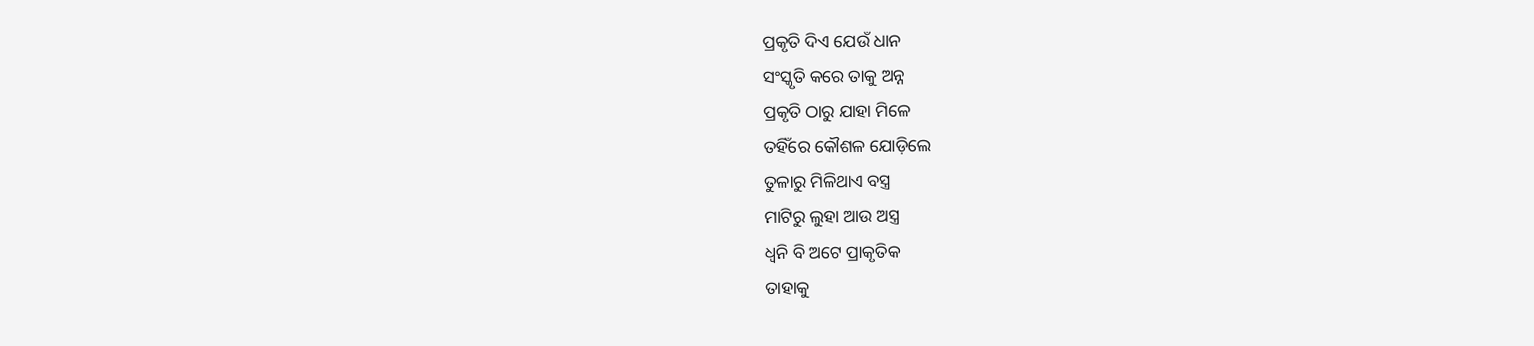ପ୍ରକୃତି ଦିଏ ଯେଉଁ ଧାନ
ସଂସ୍କୃତି କରେ ତାକୁ ଅନ୍ନ
ପ୍ରକୃତି ଠାରୁ ଯାହା ମିଳେ
ତହିଁରେ କୌଶଳ ଯୋଡ଼ିଲେ
ତୁଳାରୁ ମିଳିଥାଏ ବସ୍ତ୍ର
ମାଟିରୁ ଲୁହା ଆଉ ଅସ୍ତ୍ର
ଧ୍ବନି ବି ଅଟେ ପ୍ରାକୃତିକ
ତାହାକୁ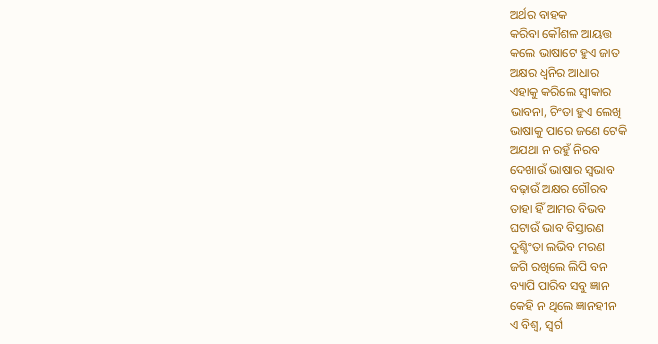ଅର୍ଥର ବାହକ
କରିବା କୌଶଳ ଆୟତ୍ତ
କଲେ ଭାଷାଟେ ହୁଏ ଜାତ
ଅକ୍ଷର ଧ୍ବନିର ଆଧାର
ଏହାକୁ କରିଲେ ସ୍ବୀକାର
ଭାବନା, ଚିଂତା ହୁଏ ଲେଖି
ଭାଷାକୁ ପାରେ ଜଣେ ଟେକି
ଅଯଥା ନ ରହୁଁ ନିରବ
ଦେଖାଉଁ ଭାଷାର ସ୍ବଭାବ
ବଢ଼ାଉଁ ଅକ୍ଷର ଗୌରବ
ତାହା ହିଁ ଆମର ବିଭବ
ଘଟାଉଁ ଭାବ ବିସ୍ତାରଣ
ଦୁଶ୍ଚିଂତା ଲଭିବ ମରଣ
ଜଗି ରଖିଲେ ଲିପି ବନ
ବ୍ୟାପି ପାରିବ ସବୁ ଜ୍ଞାନ
କେହି ନ ଥିଲେ ଜ୍ଞାନହୀନ
ଏ ବିଶ୍ବ, ସ୍ବର୍ଗ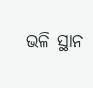ଭଳି ସ୍ଥାନ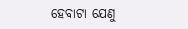ହେବାଟା ଯେଣୁ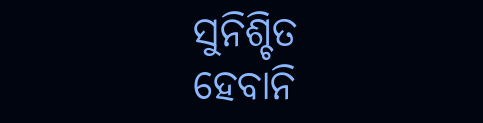ସୁନିଶ୍ଚିତ
ହେବାନି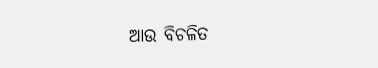ଆଉ ବିଚଳିତ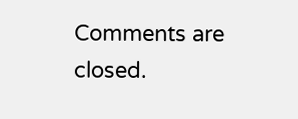Comments are closed.